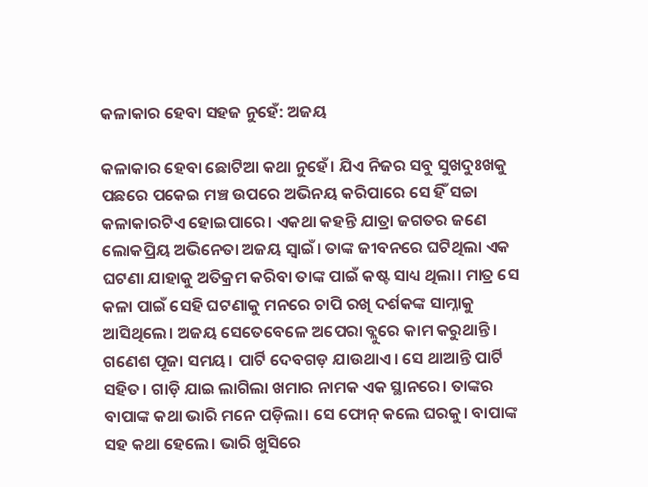କଳାକାର ହେବା ସହଜ ନୁହେଁ: ଅଜୟ

କଳାକାର ହେବା ଛୋଟିଆ କଥା ନୁହେଁ। ଯିଏ ନିଜର ସବୁ ସୁଖଦୁଃଖକୁ ପଛରେ ପକେଇ ମଞ୍ଚ ଉପରେ ଅଭିନୟ କରିପାରେ ସେ ହିଁ ସଚ୍ଚା କଳାକାରଟିଏ ହୋଇପାରେ। ଏକଥା କହନ୍ତି ଯାତ୍ରା ଜଗତର ଜଣେ ଲୋକପ୍ରିୟ ଅଭିନେତା ଅଜୟ ସ୍ବାଇଁ। ତାଙ୍କ ଜୀବନରେ ଘଟିଥିଲା ଏକ ଘଟଣା ଯାହାକୁ ଅତିକ୍ରମ କରିବା ତାଙ୍କ ପାଇଁ କଷ୍ଟ ସାଧ୍ୟ ଥିଲା। ମାତ୍ର ସେ କଳା ପାଇଁ ସେହି ଘଟଣାକୁ ମନରେ ଚାପି ରଖି ଦର୍ଶକଙ୍କ ସାମ୍ନାକୁ ଆସିଥିଲେ। ଅଜୟ ସେତେବେଳେ ଅପେରା ବ୍ଲୁରେ କାମ କରୁଥାନ୍ତି। ଗଣେଶ ପୂଜା ସମୟ। ପାର୍ଟି ଦେବଗଡ଼ ଯାଉଥାଏ। ସେ ଥାଆନ୍ତି ପାର୍ଟି ସହିତ। ଗାଡ଼ି ଯାଇ ଲାଗିଲା ଖମାର ନାମକ ଏକ ସ୍ଥାନରେ। ତାଙ୍କର ବାପାଙ୍କ କଥା ଭାରି ମନେ ପଡ଼ିଲା। ସେ ଫୋନ୍‌ କଲେ ଘରକୁ। ବାପାଙ୍କ ସହ କଥା ହେଲେ। ଭାରି ଖୁସିରେ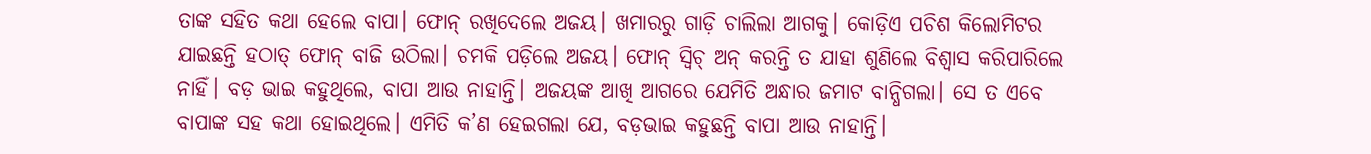ତାଙ୍କ ସହିତ କଥା ହେଲେ ବାପା। ଫୋନ୍‌ ରଖିଦେଲେ ଅଜୟ। ଖମାରରୁ ଗାଡ଼ି ଚାଲିଲା ଆଗକୁ। କୋଡ଼ିଏ ପଚିଶ କିଲୋମିଟର ଯାଇଛନ୍ତି ହଠାତ୍‌ ଫୋନ୍‌ ବାଜି ଉଠିଲା। ଚମକି ପଡ଼ିଲେ ଅଜୟ। ଫୋନ୍‌ ସ୍ବିଚ୍‌ ଅନ୍‌ କରନ୍ତି ତ ଯାହା ଶୁଣିଲେ ବିଶ୍ୱାସ କରିପାରିଲେ ନାହିଁ। ବଡ଼ ଭାଇ କହୁଥିଲେ, ବାପା ଆଉ ନାହାନ୍ତି। ଅଜୟଙ୍କ ଆଖି ଆଗରେ ଯେମିତି ଅନ୍ଧାର ଜମାଟ ବାନ୍ଧିଗଲା। ସେ ତ ଏବେ ବାପାଙ୍କ ସହ କଥା ହୋଇଥିଲେ। ଏମିତି କ’ଣ ହେଇଗଲା ଯେ, ବଡ଼ଭାଇ କହୁଛନ୍ତି ବାପା ଆଉ ନାହାନ୍ତି।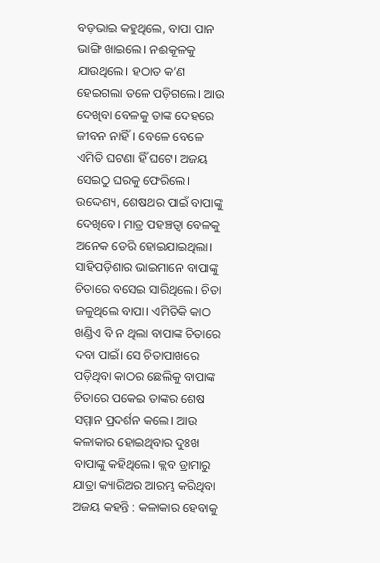ବଡ଼ଭାଇ କହୁଥିଲେ, ବାପା ପାନ ଭାଙ୍ଗି ଖାଇଲେ। ନଈକୂଳକୁ ଯାଉଥିଲେ। ହଠାତ କ’ଣ ହେଇଗଲା ତଳେ ପଡ଼ିଗଲେ। ଆଉ ଦେଖିବା ବେଳକୁ ତାଙ୍କ ଦେହରେ ଜୀବନ ନାହିଁ। ବେଳେ ବେଳେ ଏମିତି ଘଟଣା ହିଁ ଘଟେ। ଅଜୟ ସେଇଠୁ ଘରକୁ ଫେରିଲେ। ଉଦ୍ଦେଶ୍ୟ, ଶେଷଥର ପାଇଁ ବାପାଙ୍କୁ ଦେଖିବେ। ମାତ୍ର ପହଞ୍ଚତ୍ବା ବେଳକୁ ଅନେକ ଡେରି ହୋଇଯାଇଥିଲା। ସାହିପଡ଼ିଶାର ଭାଇମାନେ ବାପାଙ୍କୁ ଚିତାରେ ବସେଇ ସାରିଥିଲେ। ଚିତା ଜଳୁଥିଲେ ବାପା। ଏମିତିକି କାଠ ଖଣ୍ଡିଏ ବି ନ ଥିଲା ବାପାଙ୍କ ଚିତାରେ ଦବା ପାଇଁ। ସେ ଚିତାପାଖରେ ପଡ଼ିଥିବା କାଠର ଛେଲିକୁ ବାପାଙ୍କ ଚିତାରେ ପକେଇ ତାଙ୍କର ଶେଷ ସମ୍ମାନ ପ୍ରଦର୍ଶନ କଲେ। ଆଉ କଳାକାର ହୋଇଥିବାର ଦୁଃଖ ବାପାଙ୍କୁ କହିଥିଲେ। କ୍ଲବ ଡ୍ରାମାରୁ ଯାତ୍ରା କ୍ୟାରିଅର ଆରମ୍ଭ କରିଥିବା ଅଜୟ କହନ୍ତି : କଳାକାର ହେବାକୁ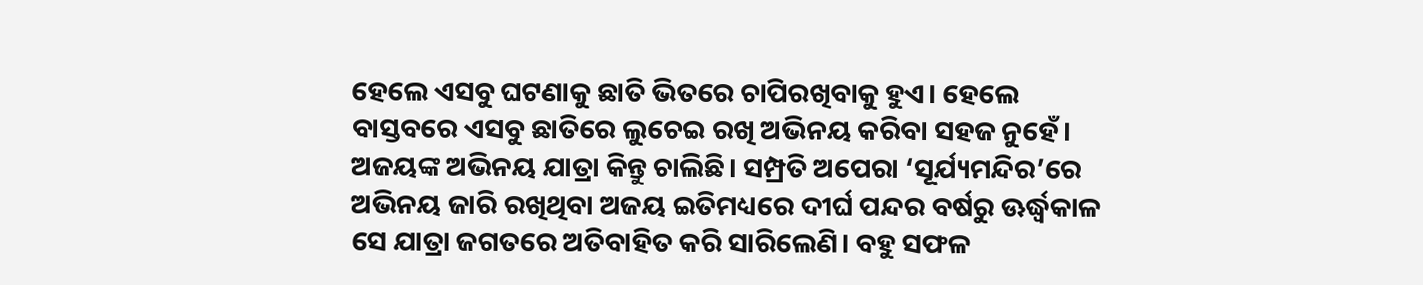ହେଲେ ଏସବୁ ଘଟଣାକୁ ଛାତି ଭିତରେ ଚାପିରଖିବାକୁ ହୁଏ। ହେଲେ ବାସ୍ତବରେ ଏସବୁ ଛାତିରେ ଲୁଚେଇ ରଖି ଅଭିନୟ କରିବା ସହଜ ନୁହେଁ। ଅଜୟଙ୍କ ଅଭିନୟ ଯାତ୍ରା କିନ୍ତୁ ଚାଲିଛି। ସମ୍ପ୍ରତି ଅପେରା ‘ସୂର୍ଯ୍ୟମନ୍ଦିର’ରେ ଅଭିନୟ ଜାରି ରଖିଥିବା ଅଜୟ ଇତିମଧ୍ୟରେ ଦୀର୍ଘ ପନ୍ଦର ବର୍ଷରୁ ଊର୍ଦ୍ଧ୍ୱକାଳ ସେ ଯାତ୍ରା ଜଗତରେ ଅତିବାହିତ କରି ସାରିଲେଣି। ବହୁ ସଫଳ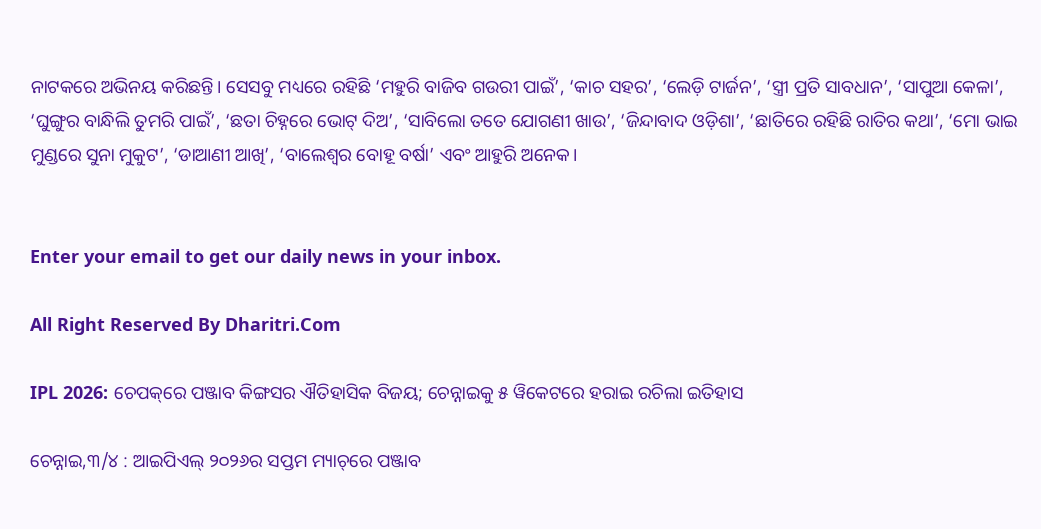ନାଟକରେ ଅଭିନୟ କରିଛନ୍ତି। ସେସବୁ ମଧ୍ୟରେ ରହିଛି ‘ମହୁରି ବାଜିବ ଗଉରୀ ପାଇଁ’, ‘କାଚ ସହର’, ‘ଲେଡ଼ି ଟାର୍ଜନ’, ‘ସ୍ତ୍ରୀ ପ୍ରତି ସାବଧାନ’, ‘ସାପୁଆ କେଳା’, ‘ଘୁଙ୍ଗୁର ବାନ୍ଧିଲି ତୁମରି ପାଇଁ’, ‘ଛତା ଚିହ୍ନରେ ଭୋଟ୍‌ ଦିଅ’, ‘ସାବିଲୋ ତତେ ଯୋଗଣୀ ଖାଉ’, ‘ଜିନ୍ଦାବାଦ ଓଡ଼ିଶା’, ‘ଛାତିରେ ରହିଛି ରାତିର କଥା’, ‘ମୋ ଭାଇ ମୁଣ୍ଡରେ ସୁନା ମୁକୁଟ’, ‘ଡାଆଣୀ ଆଖି’, ‘ବାଲେଶ୍ୱର ବୋହୂ ବର୍ଷା’ ଏବଂ ଆହୁରି ଅନେକ।


Enter your email to get our daily news in your inbox.

All Right Reserved By Dharitri.Com

IPL 2026: ଚେପକ୍‌ରେ ପଞ୍ଜାବ କିଙ୍ଗସର ଐତିହାସିକ ବିଜୟ; ଚେନ୍ନାଇକୁ ୫ ୱିକେଟରେ ହରାଇ ରଚିଲା ଇତିହାସ

ଚେନ୍ନାଇ,୩/୪ : ଆଇପିଏଲ୍ ୨୦୨୬ର ସପ୍ତମ ମ୍ୟାଚ୍‌ରେ ପଞ୍ଜାବ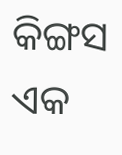କିଙ୍ଗସ ଏକ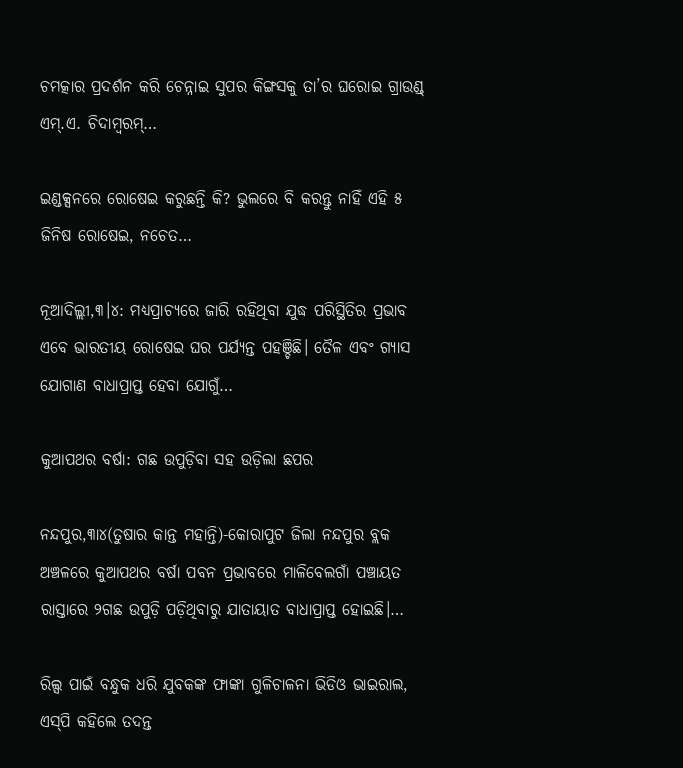ଚମତ୍କାର ପ୍ରଦର୍ଶନ କରି ଚେନ୍ନାଇ ସୁପର କିଙ୍ଗସକୁ ତା’ର ଘରୋଇ ଗ୍ରାଉଣ୍ଡ୍ ଏମ୍.ଏ. ଚିଦାମ୍ବରମ୍…

ଇଣ୍ଡକ୍ସନରେ ରୋଷେଇ କରୁଛନ୍ତି କି? ଭୁଲରେ ବି କରନ୍ତୁ ନାହିଁ ଏହି ୫ ଜିନିଷ ରୋଷେଇ, ନଚେତ…

ନୂଆଦିଲ୍ଲୀ,୩।୪: ମଧ୍ୟପ୍ରାଚ୍ୟରେ ଜାରି ରହିଥିବା ଯୁଦ୍ଧ ପରିସ୍ଥିତିର ପ୍ରଭାବ ଏବେ ଭାରତୀୟ ରୋଷେଇ ଘର ପର୍ଯ୍ୟନ୍ତ ପହଞ୍ଚିଛି। ତୈଳ ଏବଂ ଗ୍ୟାସ ଯୋଗାଣ ବାଧାପ୍ରାପ୍ତ ହେବା ଯୋଗୁଁ…

କୁଆପଥର ବର୍ଷା: ଗଛ ଉପୁଡ଼ିବା ସହ ଉଡ଼ିଲା ଛପର

ନନ୍ଦପୁର,୩ା୪(ତୁଷାର କାନ୍ତ ମହାନ୍ତି)-କୋରାପୁଟ ଜିଲା ନନ୍ଦପୁର ବ୍ଲକ ଅଞ୍ଚଳରେ କୁଆପଥର ବର୍ଷା ପବନ ପ୍ରଭାବରେ ମାଳିବେଲଗାଁ ପଞ୍ଚାୟତ ରାସ୍ତାରେ ୨ଗଛ ଉପୁଡ଼ି ପଡ଼ିଥିବାରୁ ଯାତାୟାତ ବାଧାପ୍ରାପ୍ତ ହୋଇଛି।…

ରିଲ୍ସ ପାଇଁ ବନ୍ଧୁକ ଧରି ଯୁବକଙ୍କ ଫାଙ୍କା ଗୁଳିଚାଳନା ଭିଡିଓ ଭାଇରାଲ, ଏସ୍‌ପି କହିଲେ ତଦନ୍ତ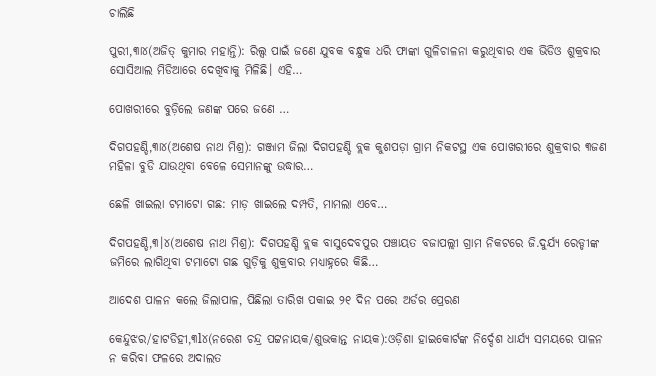ଚାଲିଛି

ପୁରୀ,୩ା୪(ଅଜିତ୍‌ କୁମାର ମହାନ୍ତି): ରିଲ୍ସ ପାଇଁ ଜଣେ ଯୁବକ ବନ୍ଧୁକ ଧରି ଫାଙ୍କା ଗୁଳିଚାଳନା କରୁଥିବାର ଏକ ଭିଡିଓ ଶୁକ୍ରବାର ସୋସିଆଲ ମିଡିଆରେ ଦେଖିବାକୁ ମିଳିଛି। ଏହି…

ପୋଖରୀରେ ବୁଡ଼ିଲେ ଜଣଙ୍କ ପରେ ଜଣେ …

ଦିଗପହଣ୍ଡି,୩ା୪(ଅଶେଷ ନାଥ ମିଶ୍ର): ଗଞ୍ଜାମ ଜିଲା ଦିଗପହଣ୍ଡି ବ୍ଲକ କୁଶପଡ଼ା ଗ୍ରାମ ନିକଟସ୍ଥ ଏକ ପୋଖରୀରେ ଶୁକ୍ରବାର ୩ଜଣ ମହିଳା ବୁଡି ଯାଉଥିବା ବେଳେ ସେମାନଙ୍କୁ ଉଦ୍ଧାର…

ଛେଳି ଖାଇଲା ଟମାଟୋ ଗଛ: ମାଡ଼ ଖାଇଲେ ଦମ୍ପତି, ମାମଲା ଏବେ…

ଦିଗପହଣ୍ଡି,୩।୪(ଅଶେଷ ନାଥ ମିଶ୍ର): ଦିଗପହଣ୍ଡି ବ୍ଲକ ବାସୁଦେବପୁର ପଞ୍ଚାୟତ ବଜାପଲ୍ଲୀ ଗ୍ରାମ ନିକଟରେ ଜି.ଦୁର୍ଯ୍ୟ ରେଡ୍ଡୀଙ୍କ ଜମିରେ ଲାଗିଥିବା ଟମାଟୋ ଗଛ ଗୁଡ଼ିକୁ ଶୁକ୍ରବାର ମଧ୍ୟାହ୍ନରେ କିଛି…

ଆଦେଶ ପାଳନ କଲେ ଜିଲାପାଳ, ପିଛିଲା ତାରିଖ ପକାଇ ୨୧ ଦିନ ପରେ ଅର୍ଡର ପ୍ରେରଣ

କେନ୍ଦୁଝର/ହାଟଡିହୀ,୩l୪(ନରେଶ ଚନ୍ଦ୍ର ପଟ୍ଟନାୟକ/ଶୁଭକାନ୍ତ ନାୟକ):ଓଡ଼ିଶା ହାଇକୋର୍ଟଙ୍କ ନିର୍ଦ୍ଦେଶ ଧାର୍ଯ୍ୟ ସମୟରେ ପାଳନ ନ କରିବା ଫଳରେ ଅଦାଲତ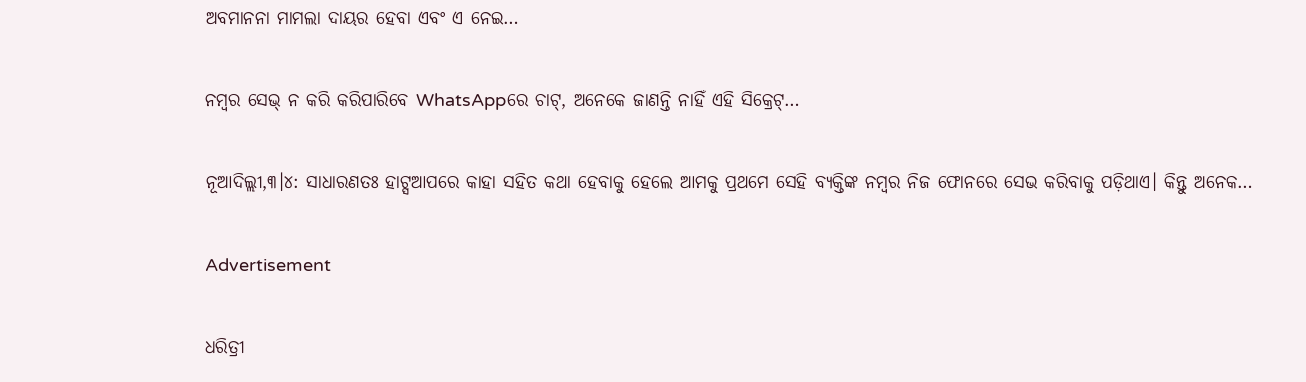ଅବମାନନା ମାମଲା ଦାୟର ହେବା ଏବଂ ଏ ନେଇ…

ନମ୍ବର ସେଭ୍‌ ନ କରି କରିପାରିବେ WhatsAppରେ ଚାଟ୍‌, ଅନେକେ ଜାଣନ୍ତି ନାହିଁ ଏହି ସିକ୍ରେଟ୍‌…

ନୂଆଦିଲ୍ଲୀ,୩।୪: ସାଧାରଣତଃ ହାଟ୍ସଆପରେ କାହା ସହିତ କଥା ହେବାକୁ ହେଲେ ଆମକୁ ପ୍ରଥମେ ସେହି ବ୍ୟକ୍ତିଙ୍କ ନମ୍ବର ନିଜ ଫୋନରେ ସେଭ କରିବାକୁ ପଡ଼ିଥାଏ। କିନ୍ତୁ ଅନେକ…

Advertisement

ଧରିତ୍ରୀ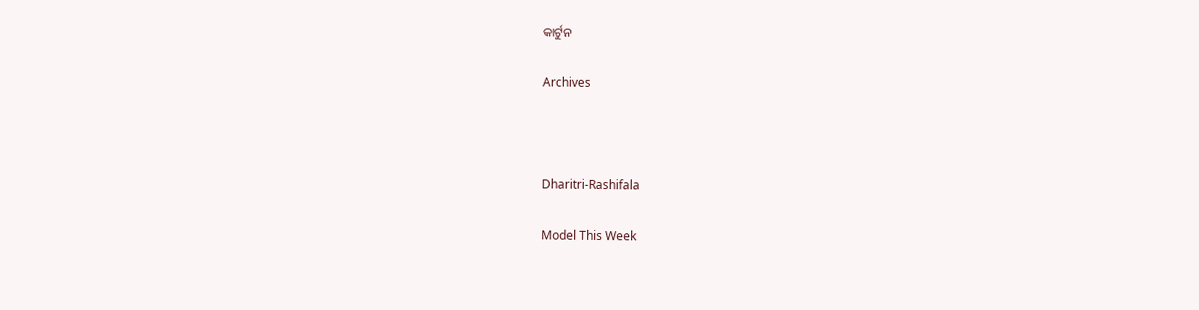କାର୍ଟୁନ

Archives



Dharitri-Rashifala

Model This Week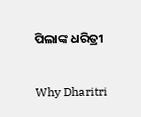ପିଲାଙ୍କ ଧରିତ୍ରୀ

Why Dharitri